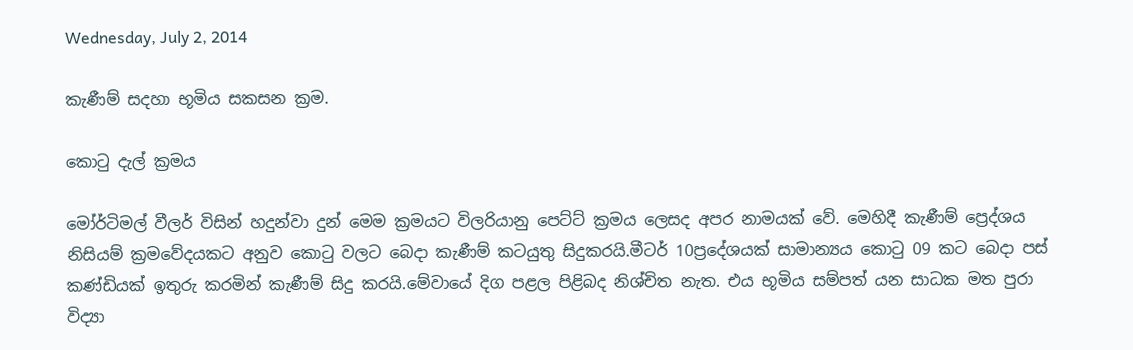Wednesday, July 2, 2014

කැණීම් සදහා භූමිය සකසන ක්‍රම.

කොටු දැල් ක්‍රමය

මෝර්ටිමල් වීලර් විසින් හදුන්වා දුන් මෙම ක්‍රමයට විලරියානු පෙට්ට් ක්‍රමය ලෙසද අපර නාමයක් වේ. මෙහිදී කැණීම් ප්‍රෙද්ශය නිසියම් ක්‍රමවේදයකට අනුව කොටු වලට බෙදා කැණීම් කටයුතු සිදුකරයි.මීටර් 10ප්‍රදේශයක් සාමාන්‍යය කොටු 09 කට බෙදා පස් කණ්ඩියක් ඉතුරු කරමින් කැණීම් සිදු කරයි.මේවායේ දිග පළල පිළිබද නිශ්චිත නැත. එය භූමිය සම්පත් යන සාධක මත පුරා විද්‍යා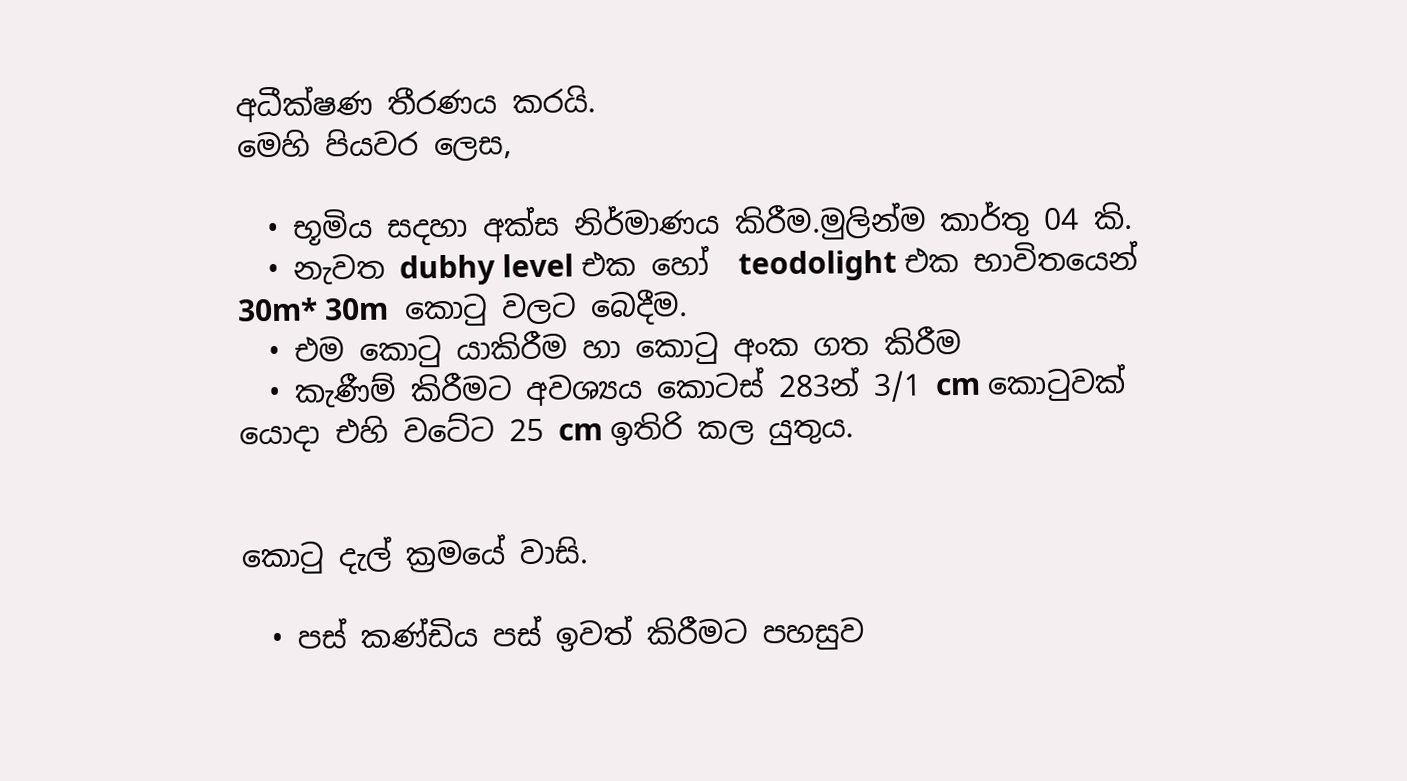අධීක්ෂණ තීරණය කරයි.
මෙහි පියවර ලෙස,

  • භූමිය සදහා අක්ස නිර්මාණය කිරීම.මුලින්ම කාර්තු 04 කි.
  • නැවත dubhy level එක හෝ  teodolight එක භාවිතයෙන් 30m* 30m  කොටු වලට බෙදීම.
  • එම කොටු යාකිරීම හා කොටු අංක ගත කිරීම
  • කැණීම් කිරීමට අවශ්‍යය කොටස් 283න් 3/1 cm කොටුවක් යොදා එහි වටේට 25 cm ඉතිරි කල යුතුය.


කොටු දැල් ක්‍රමයේ වාසි.

  • පස් කණ්ඩිය පස් ඉවත් කිරීමට පහසුව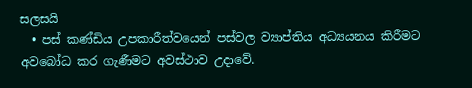සලසයි
  • පස් කණ්ඩිය උපකාරීත්වයෙන් පස්වල ව්‍යාප්තිය අධ්‍යයනය කිරීමට අවබෝධ කර ගැණීමට අවස්ථාව උදාවේ.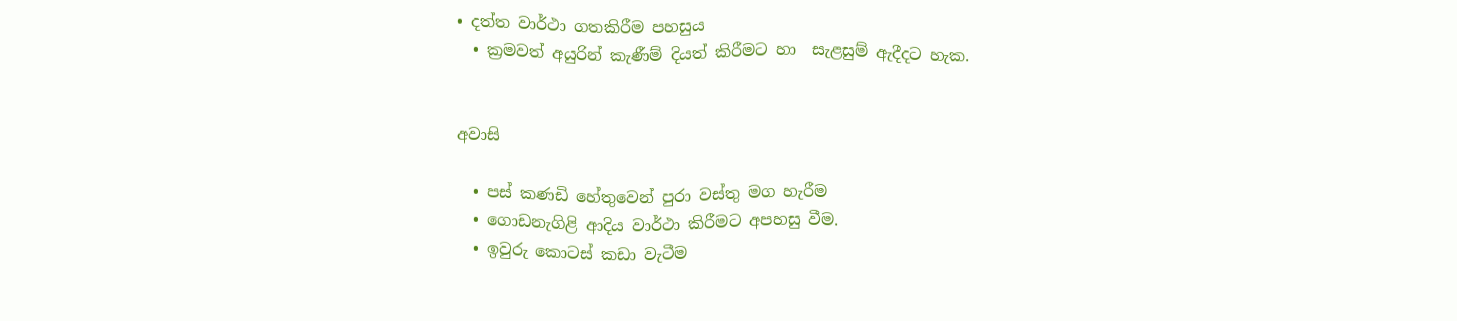• දත්ත වාර්ථා ගතකිරීම පහසුය
  • ක්‍රමවත් අයුරින් කැණීම් දියත් කිරීමට හා  සැළසුම් ඇදීදට හැක.


අවාසි

  • පස් කණඩි හේතුවෙන් පුරා වස්තු මග හැරීම
  • ගොඩනැගිළි ආදිය වාර්ථා කිරීමට අපහසු වීම.
  • ඉවුරු කොටස් කඩා වැටීම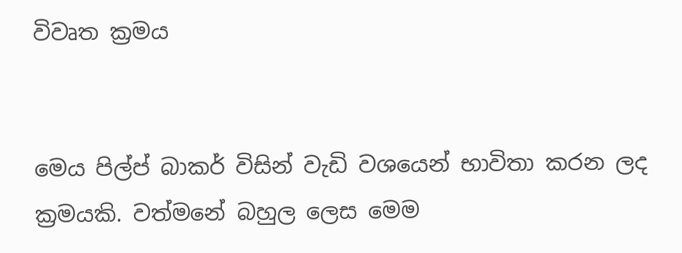විවෘත ක්‍රමය


මෙය පිල්ප් බාකර් විසින් වැඩි වශයෙන් භාවිතා කරන ලද ක්‍රමයකි. වත්මනේ බහුල ලෙස මෙම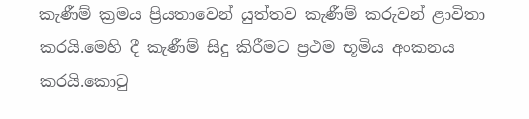කැණීම් ක්‍රමය ප්‍රියතාවෙන් යුත්තව කැණීම් කරුවන් ළාවිතා කරයි.මෙහි දී කැණීම් සිදු කිරීමට ප්‍රථම භූමිය අංකනය කරයි.කොටු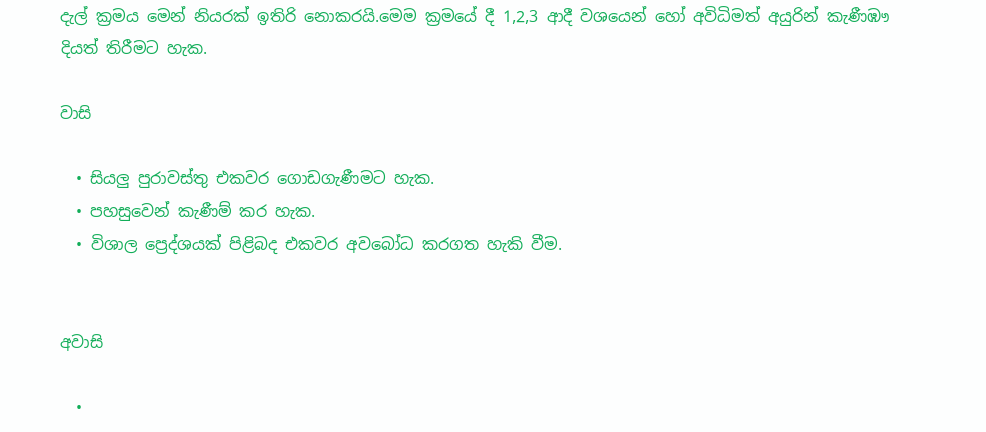දැල් ක්‍රමය මෙන් නියරක් ඉතිරි නොකරයි.මෙම ක්‍රමයේ දී 1,2,3 ආදී වශයෙන් හෝ අවිධිමත් අයුරින් කැණීඹෟ දියත් තිරීමට හැක.

වාසි

  • සියලු පුරාවස්තු එකවර ගොඩගැණීමට හැක.
  • පහසුවෙන් කැණීම් කර හැක.
  • විශාල ප්‍රෙද්ශයක් පිළිබද එකවර අවබෝධ කරගත හැකි වීම.


අවාසි

  •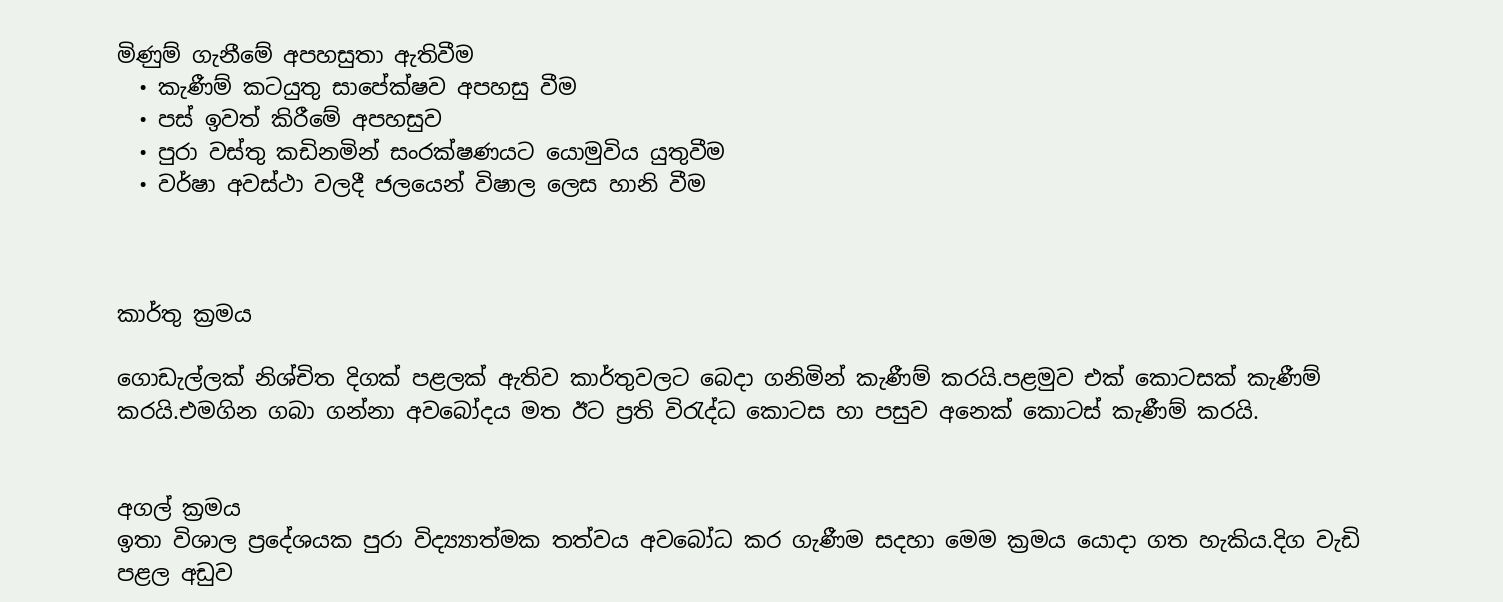මිණුම් ගැනීමේ අපහසුතා ඇතිවීම
  • කැණීම් කටයුතු සාපේක්ෂව අපහසු වීම
  • පස් ඉවත් කිරීමේ අපහසුව
  • පුරා වස්තු කඩිනමින් සංරක්ෂණයට යොමුවිය යුතුවීම
  • වර්ෂා අවස්ථා වලදී ජලයෙන් විෂාල ලෙස හානි වීම



කාර්තු ක්‍රමය

ගොඩැල්ලක් නිශ්චිත දිගක් පළලක් ඇතිව කාර්තුවලට බෙදා ගනිමින් කැණීම් කරයි.පළමුව එක් කොටසක් කැණීම් කරයි.එමගින ගබා ගන්නා අවබෝදය මත ඊට ප්‍රති විරැද්ධ කොටස හා පසුව අනෙක් කොටස් කැණීම් කරයි.


අගල් ක්‍රමය
ඉතා විශාල ප්‍රදේශයක පුරා විද්‍ය්‍යාත්මක තත්වය අවබෝධ කර ගැණීම සදහා මෙම ක්‍රමය යොදා ගත හැකිය.දිග වැඩි පළල අඩුව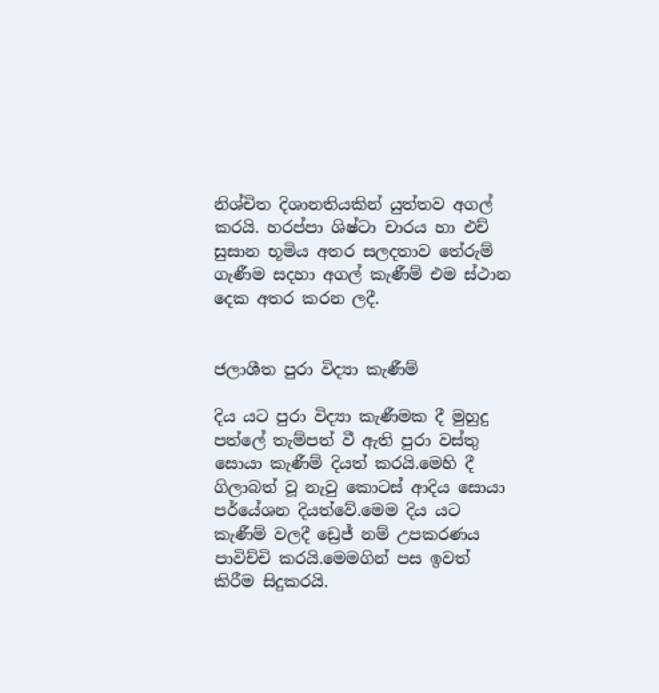නිශ්චිත දිශානතියකින් යුත්තව අගල් කරයි. හරප්පා ශිෂ්ටා චාරය හා එච් සුසාන භූමිය අතර සලදතාව තේරුම් ගැණීම සදහා අගල් කැණීම් එම ස්ථාන දෙක අතර කරන ලදී.


ජලාශීත පුරා විද්‍යා කැණීම්

දිය යට පුරා විද්‍යා කැණීමක දී මුහුදු පත්ලේ තැම්පත් වී ඇති පුරා වස්තු සොයා කැණීම් දියත් කරයි.මෙහි දී ගිලාබත් වූ නැවු කොටස් ආදිය සොයා පර්යේශන දියත්වේ.මෙම දිය යට කැණීම් වලදී ඩ්‍රෙජ් නම් උපකරණය පාවිච්චි කරයි.මෙමගින් පස ඉවත් කිරීම සිදුකරයි.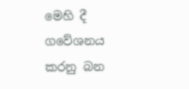මෙහි දී ගවේශනය කරනු බන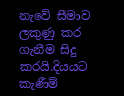නැවේ සීමාව ලකුණු කර ගැනීම සිදු කරයි.දියයට කැණීම්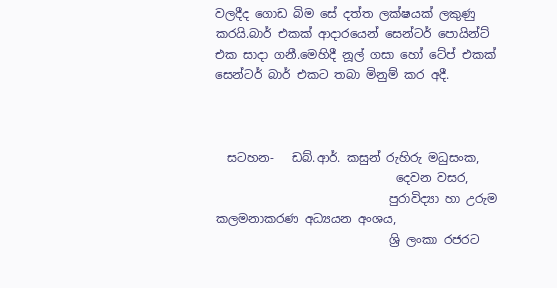වලදීද ගොඩ බිම සේ දත්ත ලක්ෂයක් ලකුණු කරයි.බාර් එකක් ආදාරයෙන් සෙන්ටර් පොයින්ට් එක සාදා ගනී.මෙහිදී නූල් ගසා හෝ ටේප් එකක් සෙන්ටර් බාර් එකට තබා මිනුම් කර අදී.



  සටහන-   ඩබ්.ආර්. කසුන් රුහිරු මධුසංක,
                              දෙවන වසර,
                             පුරාවිද්‍යා හා උරුම කලමනාකරණ අධ්‍යයන අංශය,
                             ශ්‍රි ලංකා රජරට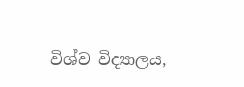විශ්ව විද්‍යාලය,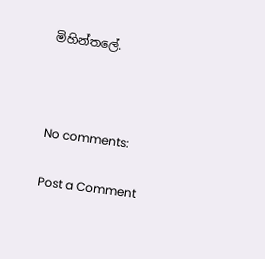මිහින්තලේ.



No comments:

Post a Comment